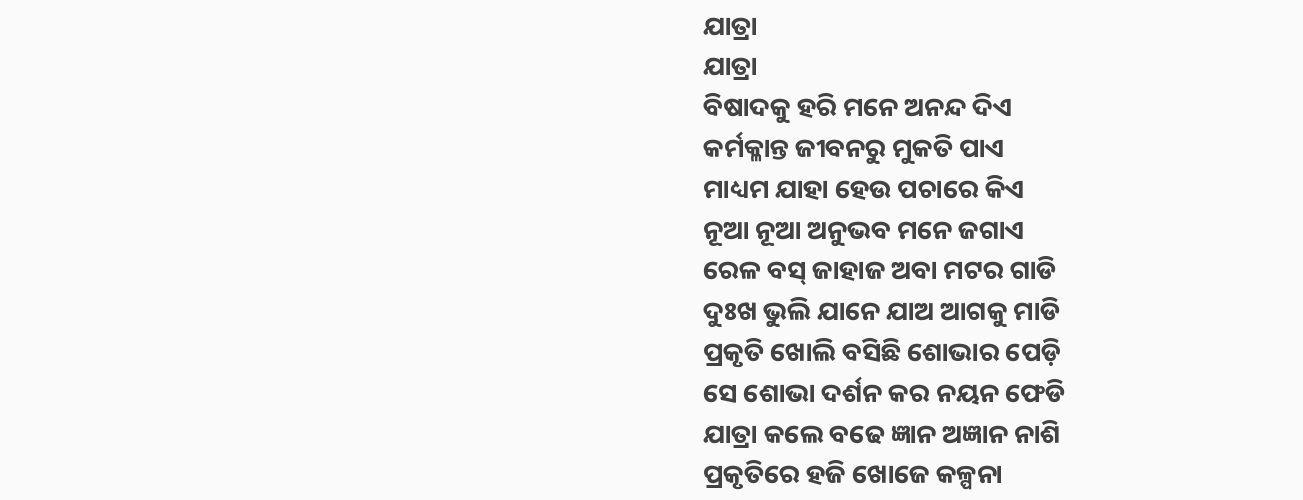ଯାତ୍ରା
ଯାତ୍ରା
ବିଷାଦକୁ ହରି ମନେ ଅନନ୍ଦ ଦିଏ
କର୍ମକ୍ଳାନ୍ତ ଜୀବନରୁ ମୁକତି ପାଏ
ମାଧ୍ୟମ ଯାହା ହେଉ ପଚାରେ କିଏ
ନୂଆ ନୂଆ ଅନୁଭବ ମନେ ଜଗାଏ
ରେଳ ବସ୍ ଜାହାଜ ଅବା ମଟର ଗାଡି
ଦୁଃଖ ଭୁଲି ଯାନେ ଯାଅ ଆଗକୁ ମାଡି
ପ୍ରକୃତି ଖୋଲି ବସିଛି ଶୋଭାର ପେଡ଼ି
ସେ ଶୋଭା ଦର୍ଶନ କର ନୟନ ଫେଡି
ଯାତ୍ରା କଲେ ବଢେ ଜ୍ଞାନ ଅଜ୍ଞାନ ନାଶି
ପ୍ରକୃତିରେ ହଜି ଖୋଜେ କଳ୍ପନା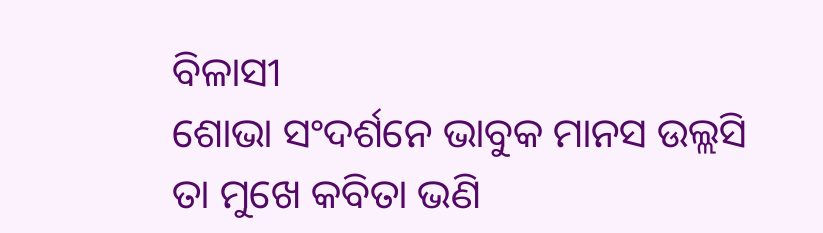ବିଳାସୀ
ଶୋଭା ସଂଦର୍ଶନେ ଭାବୁକ ମାନସ ଉଲ୍ଲସି
ତା ମୁଖେ କବିତା ଭଣି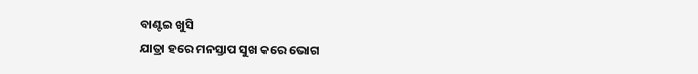ବାଣ୍ଟଇ ଖୁସି
ଯାତ୍ରା ହରେ ମନସ୍ତାପ ସୁଖ କରେ ଭୋଗ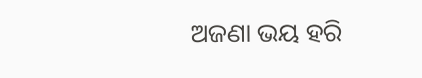ଅଜଣା ଭୟ ହରି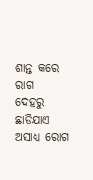ଶାନ୍ତ କରେ ରାଗ
ଦେହରୁ ଛାଡିଯାଏ ଅସାଧ୍ୟ ରୋଗ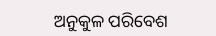ଅନୁକୁଳ ପରିବେଶ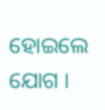ହୋଇଲେ ଯୋଗ ।